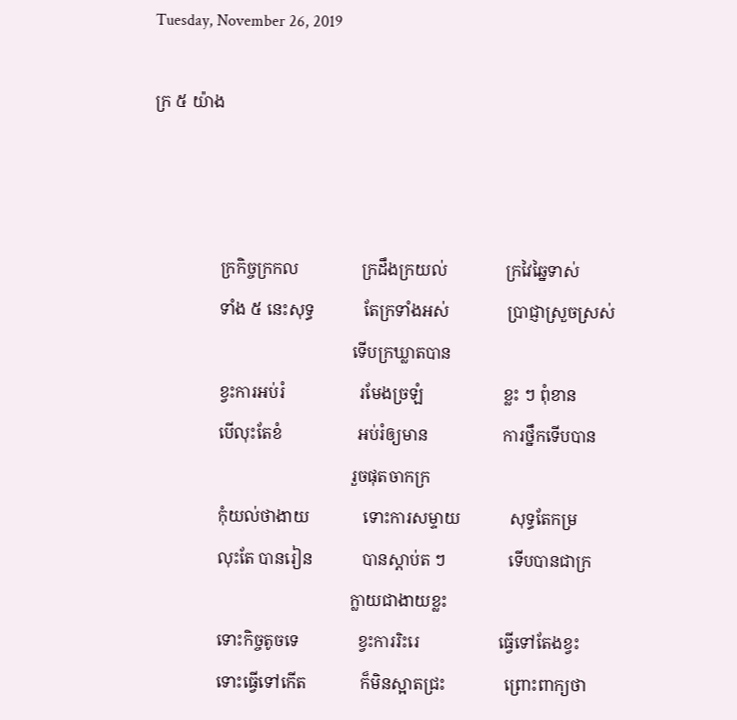Tuesday, November 26, 2019

ក្រ ៥ យ៉ាង



                ក្រកិច្ចក្រកល               ក្រដឹងក្រយល់              ក្រវៃឆ្នៃទាស់
                ទាំង ៥ នេះសុទ្ធ            តែក្រទាំងអស់              ប្រាជ្ញាស្រួចស្រស់
                                                ទើបក្រឃ្លាតបាន
                ខ្វះការអប់រំ                  រមែងច្រឡំ                   ខ្លះ ៗ ពុំខាន
                បើលុះតែខំ                  អប់រំឲ្យមាន                  ការថ្នឹកទើបបាន
                                                រួចផុតចាកក្រ
                កុំយល់ថាងាយ             ទោះការសម្ទាយ            សុទ្ធតែកម្រ
                លុះតែ បានរៀន            បានស្ដាប់ត ៗ               ទើបបានជាក្រ
                                                ក្លាយជាងាយខ្លះ
                ទោះកិច្ចតូចទេ              ខ្វះការរិះរេ                   ធ្វើទៅតែងខ្វះ
                ទោះធ្វើទៅកើត             ក៏មិនស្អាតជ្រះ              ព្រោះពាក្យថា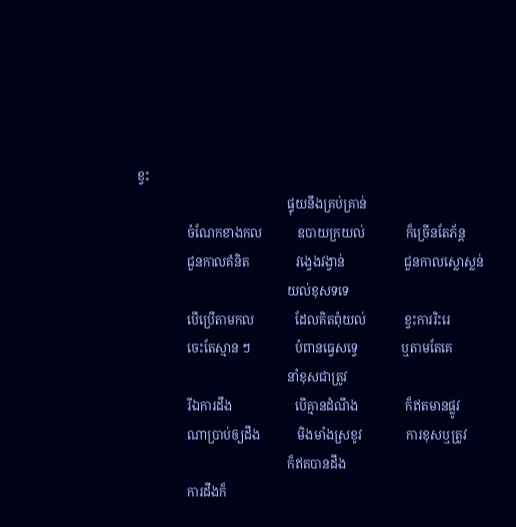ខ្វះ
                                                ផ្ទុយនឹងគ្រប់គ្រាន់
                ចំណែកខាងកល           ឧបាយក្រយល់             ក៏ច្រើនតែភ័ន្ត
                ជួនកាលគំនិត               វង្វេងវង្វាន់                   ជួនកាលស្លោស្លន់
                                                យល់ខុសទទេ
                បើប្រើតាមកល             ដែលគិតពុំយល់            ខ្វះការរិះរេ
                ចេះតែស្មាន ៗ              បំពានធ្វេសទ្វេ              ឬតាមតែគេ
                                                នាំខុសជាត្រូវ
                រីឯការដឹង                    បើគ្មានដំណឹង               ក៏ឥតមានផ្លូវ
                ណាប្រាប់ឲ្យដឹង            មិងមាំងស្រខូវ              ការខុសឬត្រូវ
                                                ក៏ឥតបានដឹង
                ការដឹងក៏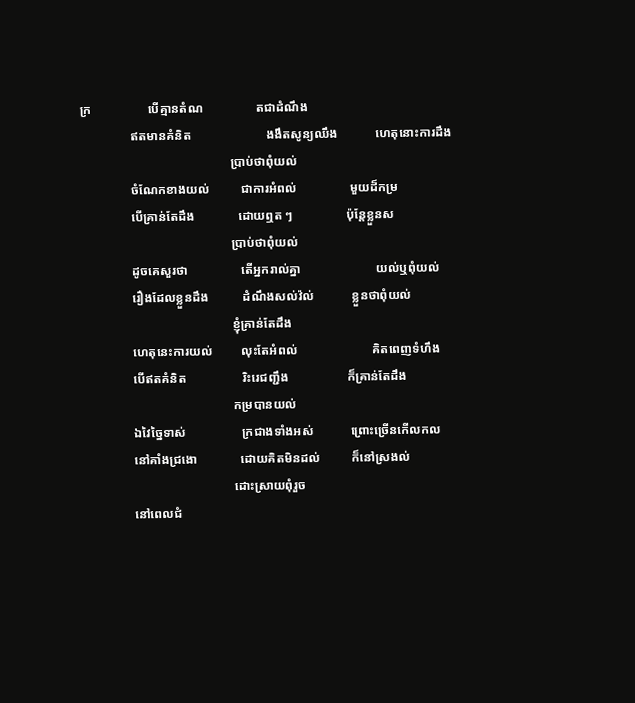ក្រ                  បើគ្មានតំណ                 តជាដំណឹង
                ឥតមានគំនិត                        ងងឹតសូន្យឈឹង            ហេតុនោះការដឹង
                                                ប្រាប់ថាពុំយល់
                ចំណែកខាងយល់          ជាការអំពល់                 មួយដ៏កម្រ
                បើគ្រាន់តែដឹង              ដោយឮត ៗ                 ប៉ុន្តែខ្លួនស
                                                ប្រាប់ថាពុំយល់
                ដូចគេសួរថា                 តើអ្នករាល់គ្នា                        យល់ឬពុំយល់
                រឿងដែលខ្លួនដឹង           ដំណឹងសល់វ៉ល់            ខ្លួនថាពុំយល់
                                                ខ្ញុំគ្រាន់តែដឹង
                ហេតុនេះការយល់         លុះតែអំពល់                        គិតពេញទំហឹង
                បើឥតគំនិត                  រិះរេជញ្ជឹង                   ក៏គ្រាន់តែដឹង
                                                កម្របានយល់
                ឯវៃច្នៃទាស់                  ក្រជាងទាំងអស់            ព្រោះច្រើនកើលកល
                នៅគាំងជ្រងោ              ដោយគិតមិនដល់          ក៏នៅស្រងល់
                                                ដោះស្រាយពុំរួច
                នៅពេលជំ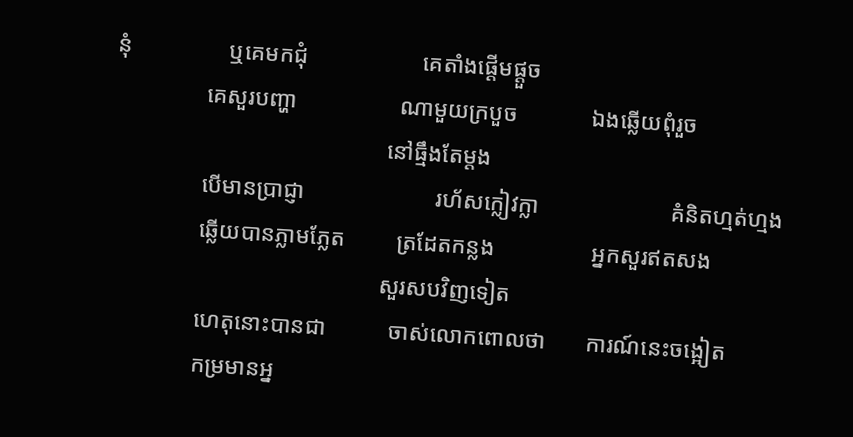នុំ                 ឬគេមកជុំ                    គេតាំងផ្ដើមផ្ដួច
                គេសួរបញ្ហា                  ណាមួយក្របួច             ឯងឆ្លើយពុំរួច
                                                នៅធ្មឹងតែម្ដង
                បើមានប្រាជ្ញា                       រហ័សក្លៀវក្លា                       គំនិតហ្មត់ហ្មង
                ឆ្លើយបានភ្លាមភ្លែត         ត្រដែតកន្លង                 អ្នកសួរឥតសង
                                                សួរសបវិញទៀត
                ហេតុនោះបានជា           ចាស់លោកពោលថា       ការណ៍នេះចង្អៀត
                កម្រមានអ្ន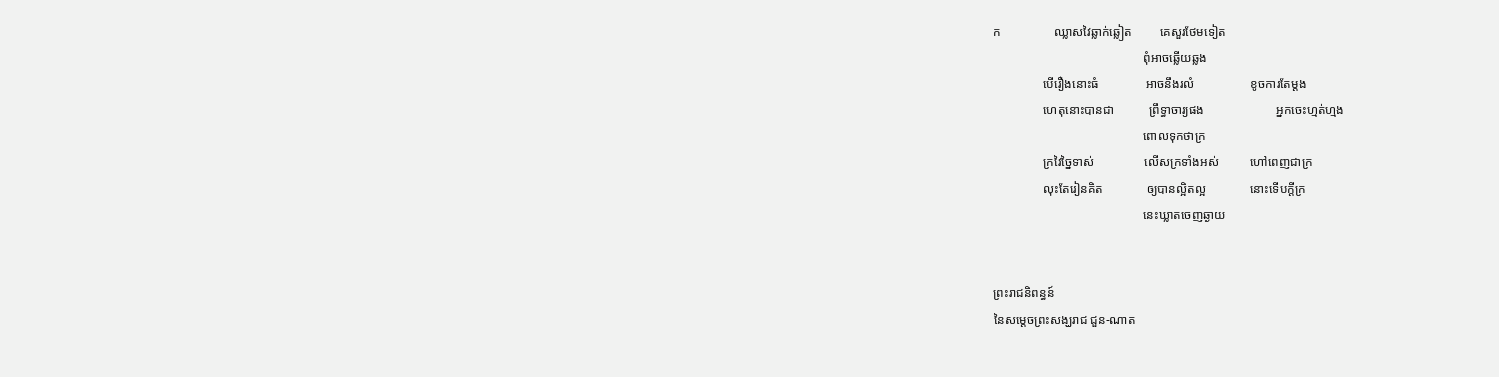ក                 ឈ្លាសវៃឆ្លាក់ឆ្លៀត         គេសួរថែមទៀត
                                                ពុំអាចឆ្លើយឆ្លង
                បើរឿងនោះធំ               អាចនឹងរលំ                  ខូចការតែម្ដង
                ហេតុនោះបានជា           ព្រឹទ្ធាចារ្យផង                       អ្នកចេះហ្មត់ហ្មង
                                                ពោលទុកថាក្រ
                ក្រវៃច្នៃទាស់                លើសក្រទាំងអស់          ហៅពេញជាក្រ
                លុះតែរៀនគិត              ឲ្យបានល្អិតល្អ              នោះទើបក្ដីក្រ
                                                នេះឃ្លាតចេញឆ្ងាយ


ព្រះរាជនិពន្ធន៍
នៃសម្ដេចព្រះសង្ឃរាជ ជួន-ណាត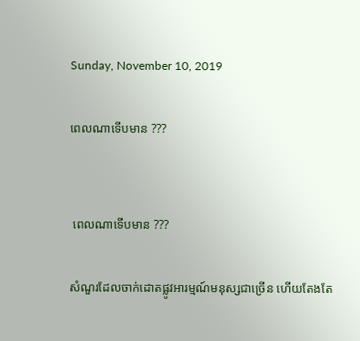Sunday, November 10, 2019

ពេលណាទើបមាន ???


 ពេលណាទើបមាន ???

សំណួរដែលចាក់ដោតផ្លូវអារម្មណ៍មនុស្សជាច្រើន ហើយតែងតែ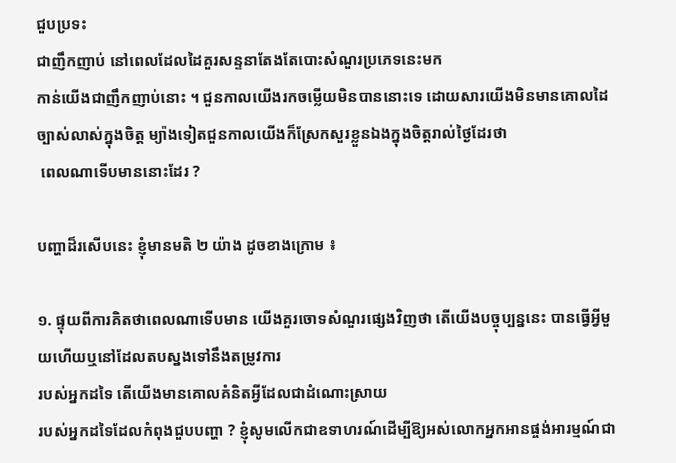ជួបប្រទះ
ជាញឹកញាប់ នៅពេលដែលដៃគួរសន្ទនាតែងតែបោះសំណួរប្រភេទនេះមក
កាន់យើងជាញឹកញាប់នោះ ។ ជួនកាលយើងរកចម្លើយមិនបាននោះទេ ដោយសារយើងមិនមានគោលដៃច្បាស់លាស់ក្នុងចិត្ត ម្យ៉ាងទៀតជួនកាលយើងក៏ស្រែកសួរខ្លួនឯងក្នុងចិត្តរាល់ថ្ងៃដែរថា
 ពេលណាទើបមាននោះដែរ ?

បញ្ហាដ៏រសើបនេះ ខ្ញុំមានមតិ ២ យ៉ាង ដូចខាងក្រោម ៖

១. ផ្ទុយពីការគិតថាពេលណាទើបមាន យើងគួរចោទសំណួរផ្សេងវិញថា តើយើងបច្ចុប្បន្ននេះ បានធ្វើអ្វីមួយហើយឬនៅដែលតបស្នងទៅនឹងតម្រូវការ
របស់អ្នកដទៃ តើយើងមានគោលគំនិតអ្វីដែលជាដំណោះស្រាយ
របស់អ្នកដទៃដែលកំពុងជួបបញ្ហា ? ខ្ញុំសូមលើកជាឧទាហរណ៍ដើម្បីឱ្យអស់លោកអ្នកអានផ្ចង់អារម្មណ៍ជា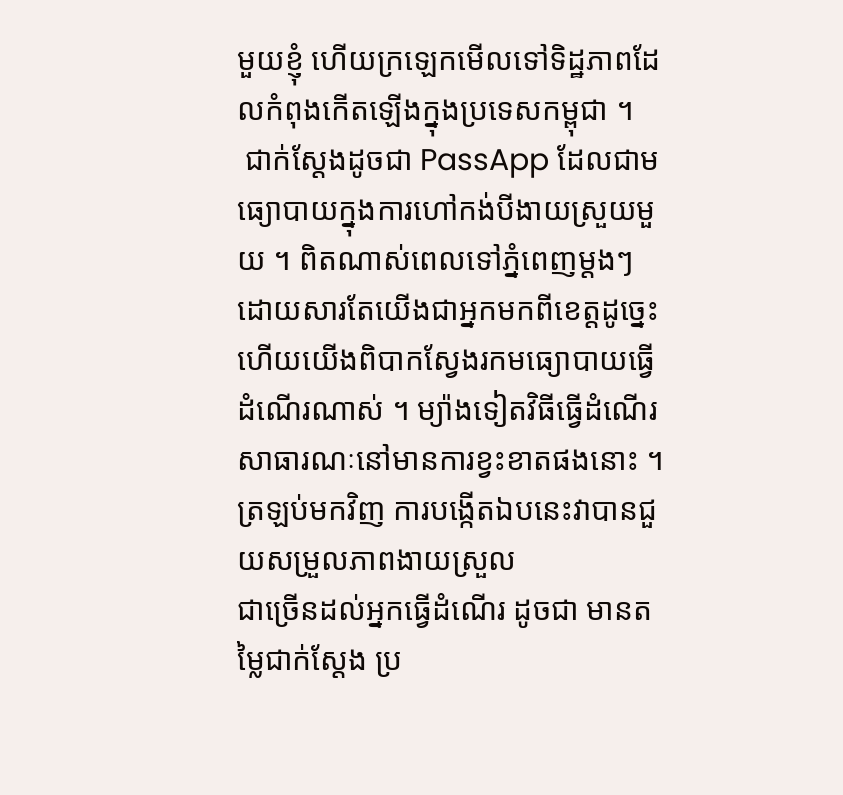មួយខ្ញុំ ហើយក្រឡេកមើលទៅទិដ្ឋភាពដែលកំពុងកើតឡើងក្នុងប្រទេសកម្ពុជា ។
 ជាក់ស្តែងដូចជា PassApp ដែលជាមធ្យោបាយក្នុងការហៅកង់បីងាយស្រួយមួយ ។ ពិតណាស់ពេលទៅភ្នំពេញម្តងៗ ដោយសារតែយើងជាអ្នកមកពីខេត្តដូច្នេះហើយយើងពិបាកស្វែងរកមធ្យោបាយធ្វើ
ដំណើរណាស់ ។ ម្យ៉ាងទៀតវិធីធ្វើដំណើរសាធារណៈនៅមានការខ្វះខាតផងនោះ ។ ត្រឡប់មកវិញ ការបង្កើតឯបនេះវាបានជួយសម្រួលភាពងាយស្រួល
ជាច្រើនដល់អ្នកធ្វើដំណើរ ដូចជា មានតម្លៃជាក់ស្តែង ប្រ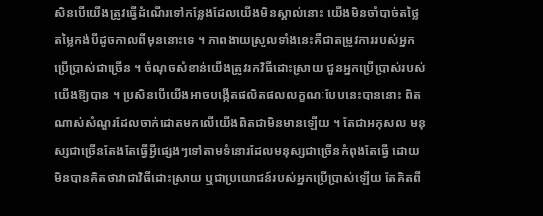សិនបើយើងត្រូវធ្វើដំណើរទៅកន្លែងដែលយើងមិនស្គាល់នោះ យើងមិនចាំបាច់តថ្លៃតម្លៃកង់បីដូចកាលពីមុននោះទេ ។ ភាពងាយស្រួលទាំងនេះគឺជាតម្រូវការរបស់អ្នកប្រើប្រាស់ជាច្រើន ។ ចំណុចសំខាន់យើងត្រូវរកវិធីដោះស្រាយ ជួនអ្នកប្រើប្រាស់របស់យើងឱ្យបាន ។ ប្រសិនបើយើងអាចបង្កើតផលិតផលលក្ខណៈបែបនេះបាននោះ ពិតណាស់សំណួរដែលចាក់ដោតមកលើយើងពិតជាមិនមានឡើយ ។ តែជាអកុសល មនុស្សជាច្រើនតែងតែធ្វើអ្វីផ្សេងៗទៅតាមទំនោរដែលមនុស្សជាច្រើនកំពុងតែធ្វើ ដោយមិនបានគិតថាវាជាវិធីដោះស្រាយ ឬជាប្រយោជន៍របស់អ្នកប្រើប្រាស់ឡើយ តែគិតពី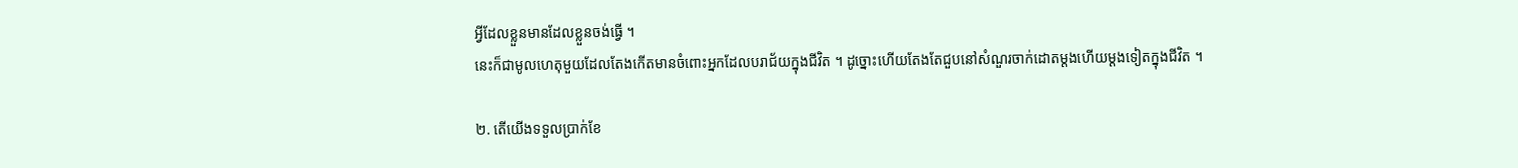អ្វីដែលខ្លួនមានដែលខ្លួនចង់ធ្វើ ។
នេះក៏ជាមូលហេតុមួយដែលតែងកើតមានចំពោះអ្នកដែលបរាជ័យក្នុងជីវិត ។ ដូច្នោះហើយតែងតែជួបនៅសំណួរចាក់ដោតម្តងហើយម្តងទៀតក្នុងជីវិត ។

២. តើយើងទទួលប្រាក់ខែ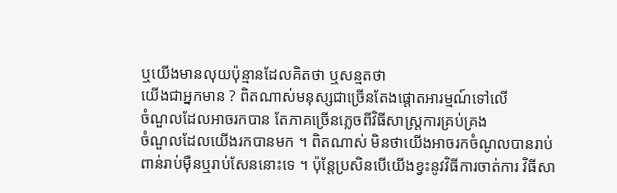ឬយើងមានលុយប៉ុន្មានដែលគិតថា ឬសន្មតថា
យើងជាអ្នកមាន ? ពិតណាស់មនុស្សជាច្រើនតែងផ្តោតអារម្មណ៍ទៅលើ
ចំណួលដែលអាចរកបាន តែភាគច្រើនភ្លេចពីវិធីសាស្ត្រការគ្រប់គ្រង
ចំណួលដែលយើងរកបានមក ។ ពិតណាស់ មិនថាយើងអាចរកចំណូលបានរាប់ពាន់រាប់ម៉ឺនឬរាប់សែននោះទេ ។ ប៉ុន្តែប្រសិនបើយើងខ្វះនូវវិធីការចាត់ការ វិធីសា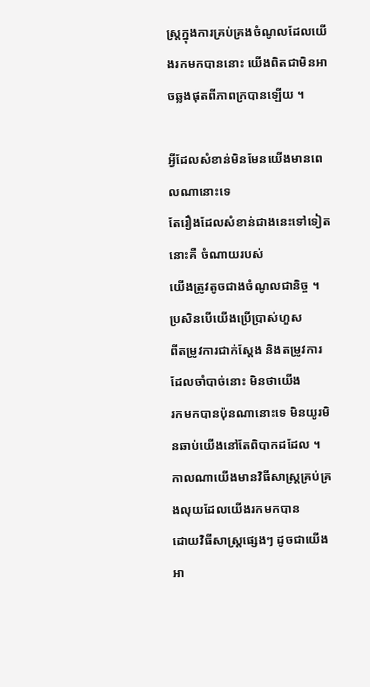ស្ត្រក្នុងការគ្រប់គ្រងចំណូលដែលយើងរកមកបាននោះ យើងពិតជាមិនអាចឆ្លងផុតពីភាពក្របានឡើយ ។

អ្វីដែលសំខាន់មិនមែនយើងមានពេលណានោះទេ
តែរឿងដែលសំខាន់ជាងនេះទៅទៀតនោះគឺ ចំណាយរបស់
យើងត្រូវតូចជាងចំណូលជានិច្ច ។ ប្រសិនបើយើងប្រើប្រាស់ហួស
ពីតម្រូវការជាក់ស្តែង និងតម្រូវការដែលចាំបាច់នោះ មិនថាយើង
រកមកបានប៉ុនណានោះទេ មិនយូរមិនឆាប់យើងនៅតែពិបាកដដែល ។ កាលណាយើងមានវិធីសាស្ត្រគ្រប់គ្រងលុយដែលយើងរកមកបាន
ដោយវិធីសាស្ត្រផ្សេងៗ ដូចជាយើងអា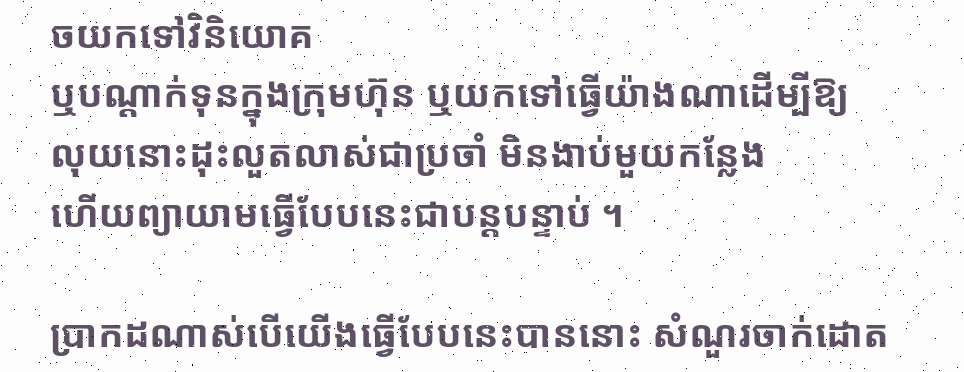ចយកទៅវិនិយោគ
ឬបណ្តាក់ទុនក្នុងក្រុមហ៊ុន ឬយកទៅធ្វើយ៉ាងណាដើម្បីឱ្យ
លុយនោះដុះលួតលាស់ជាប្រចាំ មិនងាប់មួយកន្លែង
ហើយព្យាយាមធ្វើបែបនេះជាបន្តបន្ទាប់ ។

ប្រាកដណាស់បើយើងធ្វើបែបនេះបាននោះ សំណួរចាក់ដោត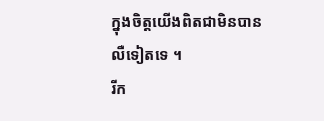ក្នុងចិត្តយើងពិតជាមិនបានលឺទៀតទេ ។
រីក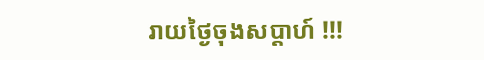រាយថ្ងៃចុងសប្តាហ៍ !!!